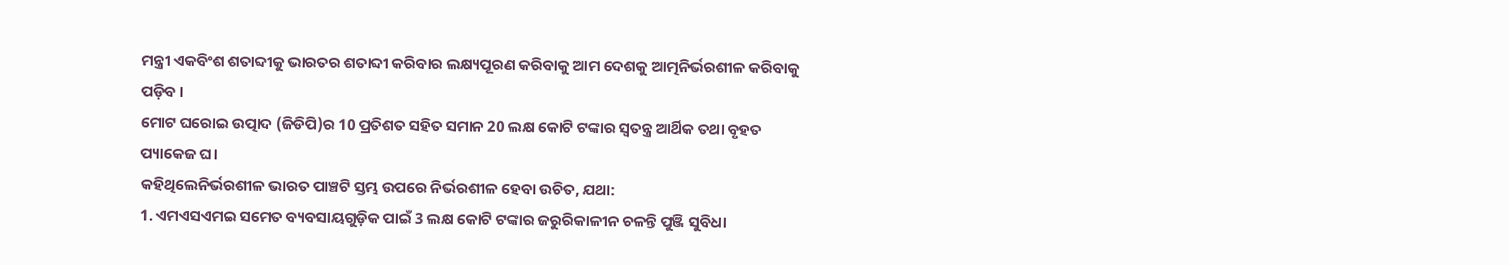ମନ୍ତ୍ରୀ ଏକବିଂଶ ଶତାବ୍ଦୀକୁ ଭାରତର ଶତାବ୍ଦୀ କରିବାର ଲକ୍ଷ୍ୟପୂରଣ କରିବାକୁ ଆମ ଦେଶକୁ ଆତ୍ମନିର୍ଭରଶୀଳ କରିବାକୁ ପଡ଼ିବ ।
ମୋଟ ଘରୋଇ ଉତ୍ପାଦ (ଜିଡିପି)ର 10 ପ୍ରତିଶତ ସହିତ ସମାନ 20 ଲକ୍ଷ କୋଟି ଟଙ୍କାର ସ୍ବତନ୍ତ୍ର ଆର୍ଥିକ ତଥା ବୃହତ ପ୍ୟାକେଜ ଘ।
କହିଥିଲେନିର୍ଭରଶୀଳ ଭାରତ ପାଞ୍ଚଟି ସ୍ତମ୍ଭ ଉପରେ ନିର୍ଭରଶୀଳ ହେବା ଉଚିତ, ଯଥା:
1. ଏମଏସଏମଇ ସମେତ ବ୍ୟବସାୟଗୁଡ଼ିକ ପାଇଁ 3 ଲକ୍ଷ କୋଟି ଟଙ୍କାର ଜରୁରିକାଳୀନ ଚଳନ୍ତି ପୁଞ୍ଜି ସୁବିଧା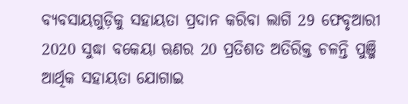ବ୍ୟବସାୟଗୁଡ଼ିକୁ ସହାୟତା ପ୍ରଦାନ କରିବା ଲାଗି 29 ଫେବୃଆରୀ 2020 ସୁଦ୍ଧା ବକେୟା ଋଣର 20 ପ୍ରତିଶତ ଅତିରିକ୍ତ ଚଳନ୍ତି ପୁଞ୍ଜି ଆର୍ଥିକ ସହାୟତା ଯୋଗାଇ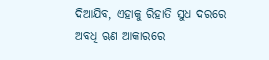ଦିଆଯିବ, ଏହାକୁ ରିହାତି ସୁଧ ଦରରେ ଅବଧି ଋଣ ଆକାରରେ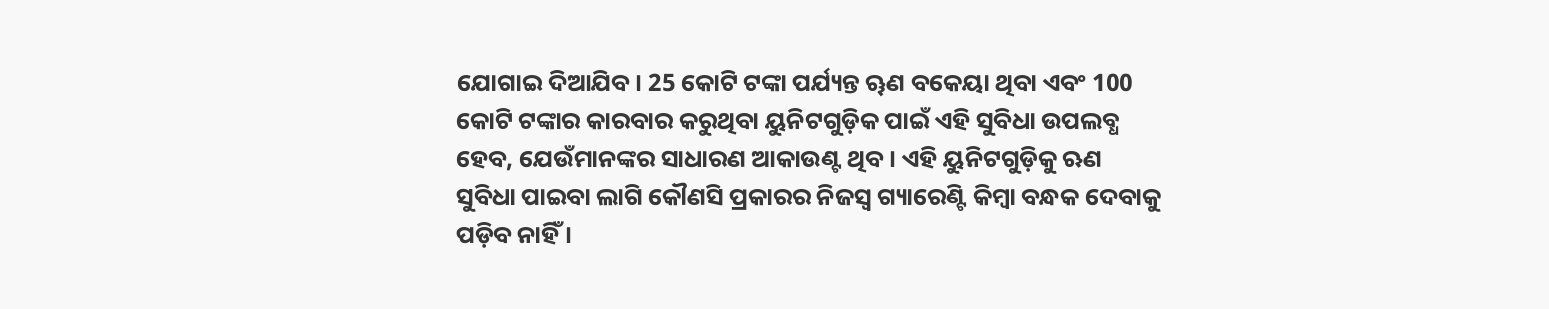ଯୋଗାଇ ଦିଆଯିବ। 25 କୋଟି ଟଙ୍କା ପର୍ଯ୍ୟନ୍ତ ୠଣ ବକେୟା ଥିବା ଏବଂ 100 କୋଟି ଟଙ୍କାର କାରବାର କରୁଥିବା ୟୁନିଟଗୁଡ଼ିକ ପାଇଁ ଏହି ସୁବିଧା ଉପଲବ୍ଧ ହେବ, ଯେଉଁମାନଙ୍କର ସାଧାରଣ ଆକାଉଣ୍ଟ ଥିବ। ଏହି ୟୁନିଟଗୁଡ଼ିକୁ ଋଣ ସୁବିଧା ପାଇବା ଲାଗି କୌଣସି ପ୍ରକାରର ନିଜସ୍ବ ଗ୍ୟାରେଣ୍ଟି କିମ୍ବା ବନ୍ଧକ ଦେବାକୁ ପଡ଼ିବ ନାହିଁ ।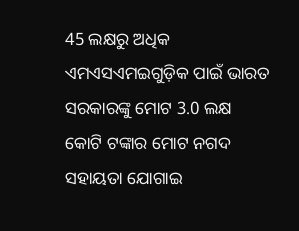45 ଲକ୍ଷରୁ ଅଧିକ ଏମଏସଏମଇଗୁଡ଼ିକ ପାଇଁ ଭାରତ ସରକାରଙ୍କୁ ମୋଟ 3.0 ଲକ୍ଷ କୋଟି ଟଙ୍କାର ମୋଟ ନଗଦ ସହାୟତା ଯୋଗାଇ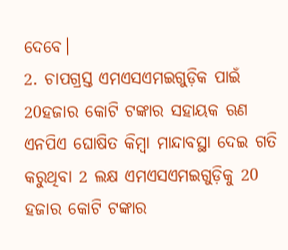ଦେବେ।
2. ଚାପଗ୍ରସ୍ତ ଏମଏସଏମଇଗୁଡ଼ିକ ପାଇଁ 20ହଜାର କୋଟି ଟଙ୍କାର ସହାୟକ ଋଣ
ଏନପିଏ ଘୋଷିତ କିମ୍ବା ମାନ୍ଦାବସ୍ଥା ଦେଇ ଗତି କରୁଥିବା 2 ଲକ୍ଷ ଏମଏସଏମଇଗୁଡ଼ିକୁ 20 ହଜାର କୋଟି ଟଙ୍କାର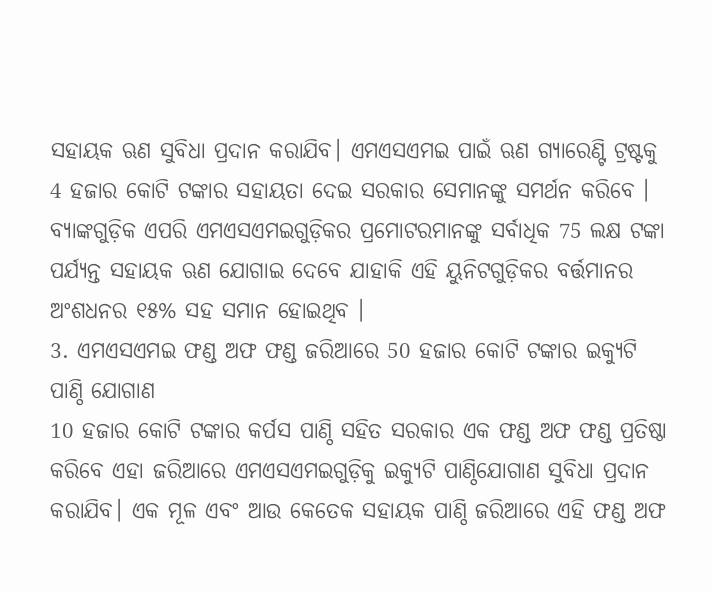ସହାୟକ ଋଣ ସୁବିଧା ପ୍ରଦାନ କରାଯିବ। ଏମଏସଏମଇ ପାଇଁ ଋଣ ଗ୍ୟାରେଣ୍ଟି ଟ୍ରଷ୍ଟକୁ 4 ହଜାର କୋଟି ଟଙ୍କାର ସହାୟତା ଦେଇ ସରକାର ସେମାନଙ୍କୁ ସମର୍ଥନ କରିବେ । ବ୍ୟାଙ୍କଗୁଡ଼ିକ ଏପରି ଏମଏସଏମଇଗୁଡ଼ିକର ପ୍ରମୋଟରମାନଙ୍କୁ ସର୍ବାଧିକ 75 ଲକ୍ଷ ଟଙ୍କା ପର୍ଯ୍ୟନ୍ତ ସହାୟକ ଋଣ ଯୋଗାଇ ଦେବେ ଯାହାକି ଏହି ୟୁନିଟଗୁଡ଼ିକର ବର୍ତ୍ତମାନର ଅଂଶଧନର ୧୫% ସହ ସମାନ ହୋଇଥିବ ।
3. ଏମଏସଏମଇ ଫଣ୍ଡ ଅଫ ଫଣ୍ଡ ଜରିଆରେ 50 ହଜାର କୋଟି ଟଙ୍କାର ଇକ୍ୟୁଟି ପାଣ୍ଠି ଯୋଗାଣ
10 ହଜାର କୋଟି ଟଙ୍କାର କର୍ପସ ପାଣ୍ଠି ସହିତ ସରକାର ଏକ ଫଣ୍ଡ ଅଫ ଫଣ୍ଡ ପ୍ରତିଷ୍ଠା କରିବେ ଏହା ଜରିଆରେ ଏମଏସଏମଇଗୁଡ଼ିକୁ ଇକ୍ୟୁଟି ପାଣ୍ଠିଯୋଗାଣ ସୁବିଧା ପ୍ରଦାନ କରାଯିବ। ଏକ ମୂଳ ଏବଂ ଆଉ କେତେକ ସହାୟକ ପାଣ୍ଠି ଜରିଆରେ ଏହି ଫଣ୍ଡ ଅଫ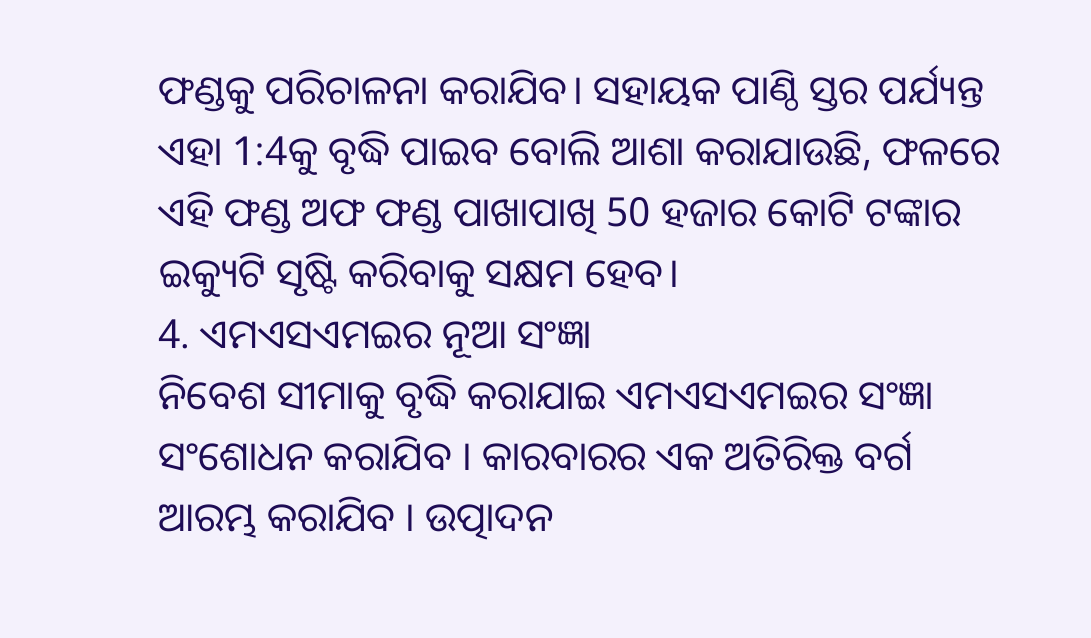ଫଣ୍ଡକୁ ପରିଚାଳନା କରାଯିବ। ସହାୟକ ପାଣ୍ଠି ସ୍ତର ପର୍ଯ୍ୟନ୍ତ ଏହା 1:4କୁ ବୃଦ୍ଧି ପାଇବ ବୋଲି ଆଶା କରାଯାଉଛି, ଫଳରେ ଏହି ଫଣ୍ଡ ଅଫ ଫଣ୍ଡ ପାଖାପାଖି 50 ହଜାର କୋଟି ଟଙ୍କାର ଇକ୍ୟୁଟି ସୃଷ୍ଟି କରିବାକୁ ସକ୍ଷମ ହେବ।
4. ଏମଏସଏମଇର ନୂଆ ସଂଜ୍ଞା
ନିବେଶ ସୀମାକୁ ବୃଦ୍ଧି କରାଯାଇ ଏମଏସଏମଇର ସଂଜ୍ଞା ସଂଶୋଧନ କରାଯିବ । କାରବାରର ଏକ ଅତିରିକ୍ତ ବର୍ଗ ଆରମ୍ଭ କରାଯିବ । ଉତ୍ପାଦନ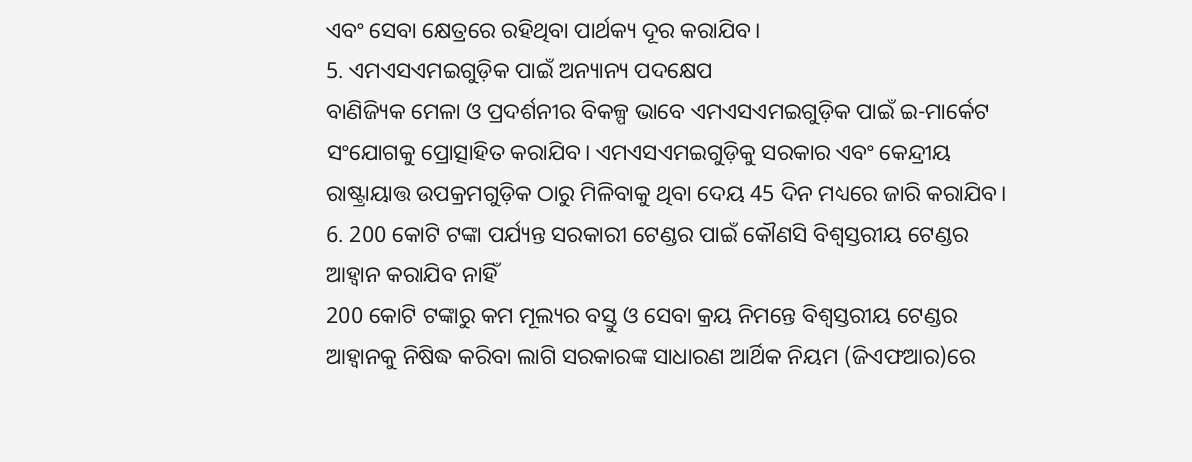ଏବଂ ସେବା କ୍ଷେତ୍ରରେ ରହିଥିବା ପାର୍ଥକ୍ୟ ଦୂର କରାଯିବ।
5. ଏମଏସଏମଇଗୁଡ଼ିକ ପାଇଁ ଅନ୍ୟାନ୍ୟ ପଦକ୍ଷେପ
ବାଣିଜ୍ୟିକ ମେଳା ଓ ପ୍ରଦର୍ଶନୀର ବିକଳ୍ପ ଭାବେ ଏମଏସଏମଇଗୁଡ଼ିକ ପାଇଁ ଇ-ମାର୍କେଟ ସଂଯୋଗକୁ ପ୍ରୋତ୍ସାହିତ କରାଯିବ। ଏମଏସଏମଇଗୁଡ଼ିକୁ ସରକାର ଏବଂ କେନ୍ଦ୍ରୀୟ ରାଷ୍ଟ୍ରାୟାତ୍ତ ଉପକ୍ରମଗୁଡ଼ିକ ଠାରୁ ମିଳିବାକୁ ଥିବା ଦେୟ 45 ଦିନ ମଧ୍ୟରେ ଜାରି କରାଯିବ।
6. 200 କୋଟି ଟଙ୍କା ପର୍ଯ୍ୟନ୍ତ ସରକାରୀ ଟେଣ୍ଡର ପାଇଁ କୌଣସି ବିଶ୍ବସ୍ତରୀୟ ଟେଣ୍ଡର ଆହ୍ବାନ କରାଯିବ ନାହିଁ
200 କୋଟି ଟଙ୍କାରୁ କମ ମୂଲ୍ୟର ବସ୍ତୁ ଓ ସେବା କ୍ରୟ ନିମନ୍ତେ ବିଶ୍ବସ୍ତରୀୟ ଟେଣ୍ଡର ଆହ୍ବାନକୁ ନିଷିଦ୍ଧ କରିବା ଲାଗି ସରକାରଙ୍କ ସାଧାରଣ ଆର୍ଥିକ ନିୟମ (ଜିଏଫଆର)ରେ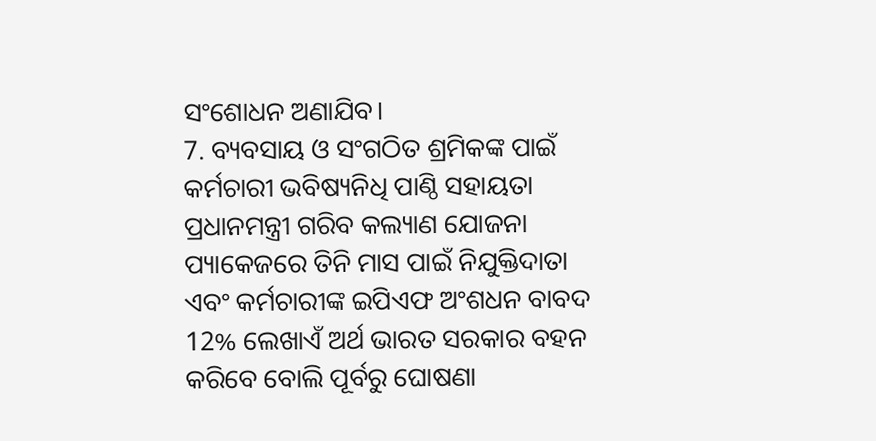ସଂଶୋଧନ ଅଣାଯିବ।
7. ବ୍ୟବସାୟ ଓ ସଂଗଠିତ ଶ୍ରମିକଙ୍କ ପାଇଁ କର୍ମଚାରୀ ଭବିଷ୍ୟନିଧି ପାଣ୍ଠି ସହାୟତା
ପ୍ରଧାନମନ୍ତ୍ରୀ ଗରିବ କଲ୍ୟାଣ ଯୋଜନା ପ୍ୟାକେଜରେ ତିନି ମାସ ପାଇଁ ନିଯୁକ୍ତିଦାତା ଏବଂ କର୍ମଚାରୀଙ୍କ ଇପିଏଫ ଅଂଶଧନ ବାବଦ 12% ଲେଖାଏଁ ଅର୍ଥ ଭାରତ ସରକାର ବହନ କରିବେ ବୋଲି ପୂର୍ବରୁ ଘୋଷଣା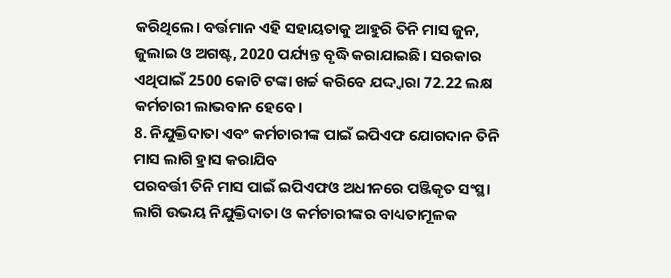କରିଥିଲେ। ବର୍ତ୍ତମାନ ଏହି ସହାୟତାକୁ ଆହୁରି ତିନି ମାସ ଜୁନ, ଜୁଲାଇ ଓ ଅଗଷ୍ଟ, 2020 ପର୍ଯ୍ୟନ୍ତ ବୃଦ୍ଧି କରାଯାଇଛି। ସରକାର ଏଥିପାଇଁ 2500 କୋଟି ଟଙ୍କା ଖର୍ଚ୍ଚ କରିବେ ଯଦ୍ଦ୍ବାରା 72.22 ଲକ୍ଷ କର୍ମଚାରୀ ଲାଭବାନ ହେବେ।
8. ନିଯୁକ୍ତିଦାତା ଏବଂ କର୍ମଚାରୀଙ୍କ ପାଇଁ ଇପିଏଫ ଯୋଗଦାନ ତିନି ମାସ ଲାଗି ହ୍ରାସ କରାଯିବ
ପରବର୍ତ୍ତୀ ତିନି ମାସ ପାଇଁ ଇପିଏଫଓ ଅଧୀନରେ ପଞ୍ଜିକୃତ ସଂସ୍ଥା ଲାଗି ଉଭୟ ନିଯୁକ୍ତିଦାତା ଓ କର୍ମଚାରୀଙ୍କର ବାଧ୍ୟତାମୂଳକ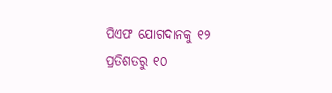ପିଏଫ ଯୋଗଦାନକୁ ୧୨ ପ୍ରତିଶତରୁ ୧୦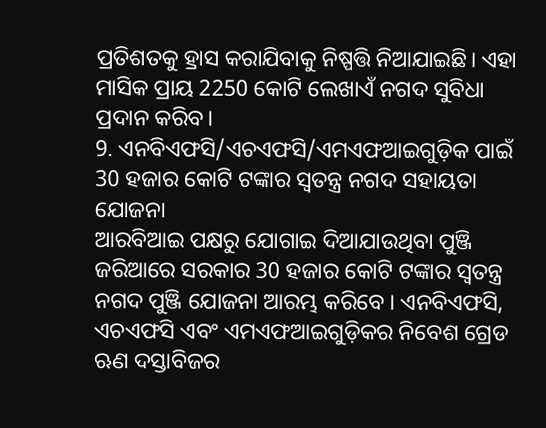ପ୍ରତିଶତକୁ ହ୍ରାସ କରାଯିବାକୁ ନିଷ୍ପତ୍ତି ନିଆଯାଇଛି। ଏହା ମାସିକ ପ୍ରାୟ 2250 କୋଟି ଲେଖାଏଁ ନଗଦ ସୁବିଧା ପ୍ରଦାନ କରିବ।
9. ଏନବିଏଫସି/ଏଚଏଫସି/ଏମଏଫଆଇଗୁଡ଼ିକ ପାଇଁ 30 ହଜାର କୋଟି ଟଙ୍କାର ସ୍ବତନ୍ତ୍ର ନଗଦ ସହାୟତା ଯୋଜନା
ଆରବିଆଇ ପକ୍ଷରୁ ଯୋଗାଇ ଦିଆଯାଉଥିବା ପୁଞ୍ଜି ଜରିଆରେ ସରକାର 30 ହଜାର କୋଟି ଟଙ୍କାର ସ୍ବତନ୍ତ୍ର ନଗଦ ପୁଞ୍ଜି ଯୋଜନା ଆରମ୍ଭ କରିବେ । ଏନବିଏଫସି, ଏଚଏଫସି ଏବଂ ଏମଏଫଆଇଗୁଡ଼ିକର ନିବେଶ ଗ୍ରେଡ ଋଣ ଦସ୍ତାବିଜର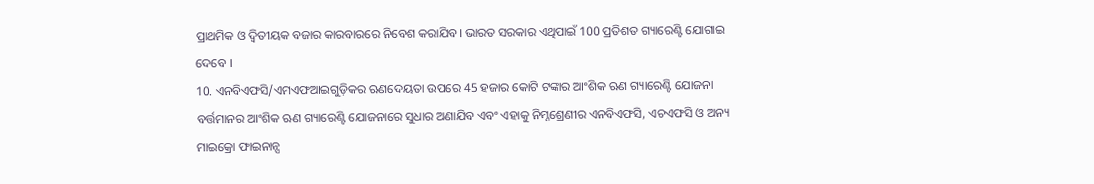ପ୍ରାଥମିକ ଓ ଦ୍ବିତୀୟକ ବଜାର କାରବାରରେ ନିବେଶ କରାଯିବ। ଭାରତ ସରକାର ଏଥିପାଇଁ 100 ପ୍ରତିଶତ ଗ୍ୟାରେଣ୍ଟି ଯୋଗାଇ ଦେବେ ।
10. ଏନବିଏଫସି/ଏମଏଫଆଇଗୁଡ଼ିକର ଋଣଦେୟତା ଉପରେ 45 ହଜାର କୋଟି ଟଙ୍କାର ଆଂଶିକ ଋଣ ଗ୍ୟାରେଣ୍ଟି ଯୋଜନା
ବର୍ତ୍ତମାନର ଆଂଶିକ ଋଣ ଗ୍ୟାରେଣ୍ଟି ଯୋଜନାରେ ସୁଧାର ଅଣାଯିବ ଏବଂ ଏହାକୁ ନିମ୍ନଶ୍ରେଣୀର ଏନବିଏଫସି, ଏଚଏଫସି ଓ ଅନ୍ୟ ମାଇକ୍ରୋ ଫାଇନାନ୍ସ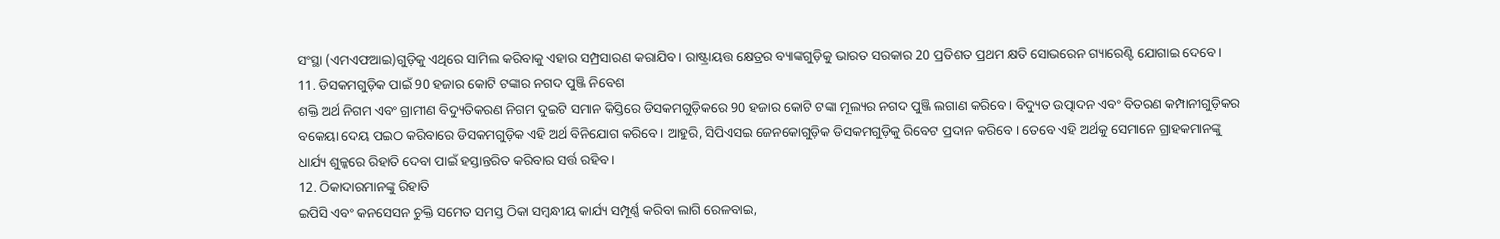ସଂସ୍ଥା (ଏମଏଫଆଇ)ଗୁଡ଼ିକୁ ଏଥିରେ ସାମିଲ କରିବାକୁ ଏହାର ସମ୍ପ୍ରସାରଣ କରାଯିବ। ରାଷ୍ଟ୍ରାୟତ୍ତ କ୍ଷେତ୍ରର ବ୍ୟାଙ୍କଗୁଡ଼ିକୁ ଭାରତ ସରକାର 20 ପ୍ରତିଶତ ପ୍ରଥମ କ୍ଷତି ସୋଭରେନ ଗ୍ୟାରେଣ୍ଟି ଯୋଗାଇ ଦେବେ।
11. ଡିସକମଗୁଡ଼ିକ ପାଇଁ 90 ହଜାର କୋଟି ଟଙ୍କାର ନଗଦ ପୁଞ୍ଜି ନିବେଶ
ଶକ୍ତି ଅର୍ଥ ନିଗମ ଏବଂ ଗ୍ରାମୀଣ ବିଦ୍ୟୁତିକରଣ ନିଗମ ଦୁଇଟି ସମାନ କିସ୍ତିରେ ଡିସକମଗୁଡ଼ିକରେ 90 ହଜାର କୋଟି ଟଙ୍କା ମୂଲ୍ୟର ନଗଦ ପୁଞ୍ଜି ଲଗାଣ କରିବେ। ବିଦ୍ୟୁତ ଉତ୍ପାଦନ ଏବଂ ବିତରଣ କମ୍ପାନୀଗୁଡ଼ିକର ବକେୟା ଦେୟ ପଇଠ କରିବାରେ ଡିସକମଗୁଡ଼ିକ ଏହି ଅର୍ଥ ବିନିଯୋଗ କରିବେ। ଆହୁରି, ସିପିଏସଇ ଜେନକୋଗୁଡ଼ିକ ଡିସକମଗୁଡ଼ିକୁ ରିବେଟ ପ୍ରଦାନ କରିବେ । ତେବେ ଏହି ଅର୍ଥକୁ ସେମାନେ ଗ୍ରାହକମାନଙ୍କୁ ଧାର୍ଯ୍ୟ ଶୁଳ୍କରେ ରିହାତି ଦେବା ପାଇଁ ହସ୍ତାନ୍ତରିତ କରିବାର ସର୍ତ୍ତ ରହିବ।
12. ଠିକାଦାରମାନଙ୍କୁ ରିହାତି
ଇପିସି ଏବଂ କନସେସନ ଚୁକ୍ତି ସମେତ ସମସ୍ତ ଠିକା ସମ୍ବନ୍ଧୀୟ କାର୍ଯ୍ୟ ସମ୍ପୂର୍ଣ୍ଣ କରିବା ଲାଗି ରେଳବାଇ,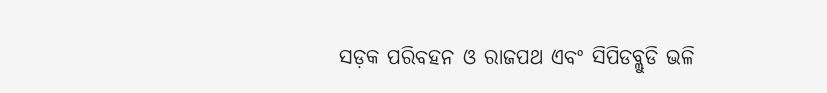ସଡ଼କ ପରିବହନ ଓ ରାଜପଥ ଏବଂ ସିପିଡବ୍ଲୁଡି ଭଳି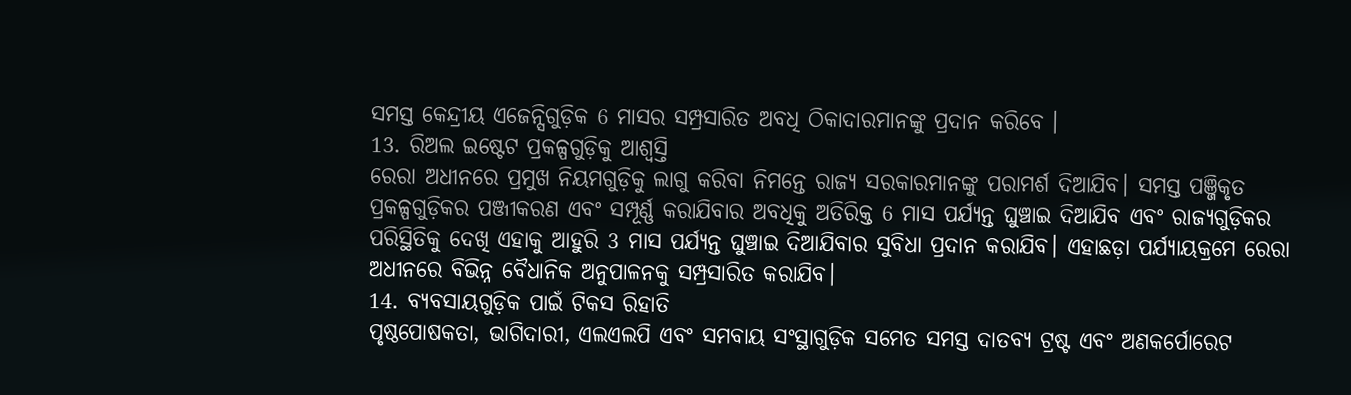ସମସ୍ତ କେନ୍ଦ୍ରୀୟ ଏଜେନ୍ସିଗୁଡ଼ିକ 6 ମାସର ସମ୍ପ୍ରସାରିତ ଅବଧି ଠିକାଦାରମାନଙ୍କୁ ପ୍ରଦାନ କରିବେ ।
13. ରିଅଲ ଇଷ୍ଟେଟ ପ୍ରକଳ୍ପଗୁଡ଼ିକୁ ଆଶ୍ବସ୍ତି
ରେରା ଅଧୀନରେ ପ୍ରମୁଖ ନିୟମଗୁଡ଼ିକୁ ଲାଗୁ କରିବା ନିମନ୍ତେ ରାଜ୍ୟ ସରକାରମାନଙ୍କୁ ପରାମର୍ଶ ଦିଆଯିବ। ସମସ୍ତ ପଞ୍ଜିକୃତ ପ୍ରକଳ୍ପଗୁଡ଼ିକର ପଞ୍ଜୀକରଣ ଏବଂ ସମ୍ପୂର୍ଣ୍ଣ କରାଯିବାର ଅବଧିକୁ ଅତିରିକ୍ତ 6 ମାସ ପର୍ଯ୍ୟନ୍ତ ଘୁଞ୍ଚାଇ ଦିଆଯିବ ଏବଂ ରାଜ୍ୟଗୁଡ଼ିକର ପରିସ୍ଥିତିକୁ ଦେଖି ଏହାକୁ ଆହୁରି 3 ମାସ ପର୍ଯ୍ୟନ୍ତ ଘୁଞ୍ଚାଇ ଦିଆଯିବାର ସୁବିଧା ପ୍ରଦାନ କରାଯିବ। ଏହାଛଡ଼ା ପର୍ଯ୍ୟାୟକ୍ରମେ ରେରା ଅଧୀନରେ ବିଭିନ୍ନ ବୈଧାନିକ ଅନୁପାଳନକୁ ସମ୍ପ୍ରସାରିତ କରାଯିବ।
14. ବ୍ୟବସାୟଗୁଡ଼ିକ ପାଇଁ ଟିକସ ରିହାତି
ପୃଷ୍ଠପୋଷକତା, ଭାଗିଦାରୀ, ଏଲଏଲପି ଏବଂ ସମବାୟ ସଂସ୍ଥାଗୁଡ଼ିକ ସମେତ ସମସ୍ତ ଦାତବ୍ୟ ଟ୍ରଷ୍ଟ ଏବଂ ଅଣକର୍ପୋରେଟ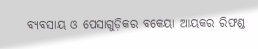ବ୍ୟବସାୟ ଓ ପେସାଗୁଡ଼ିକର ବକେୟା ଆୟକର ରିଫଣ୍ଡ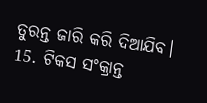ତୁରନ୍ତ ଜାରି କରି ଦିଆଯିବ।
15. ଟିକସ ସଂକ୍ରାନ୍ତ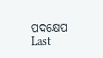ପଦକ୍ଷେପ
Last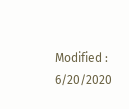Modified : 6/20/2020